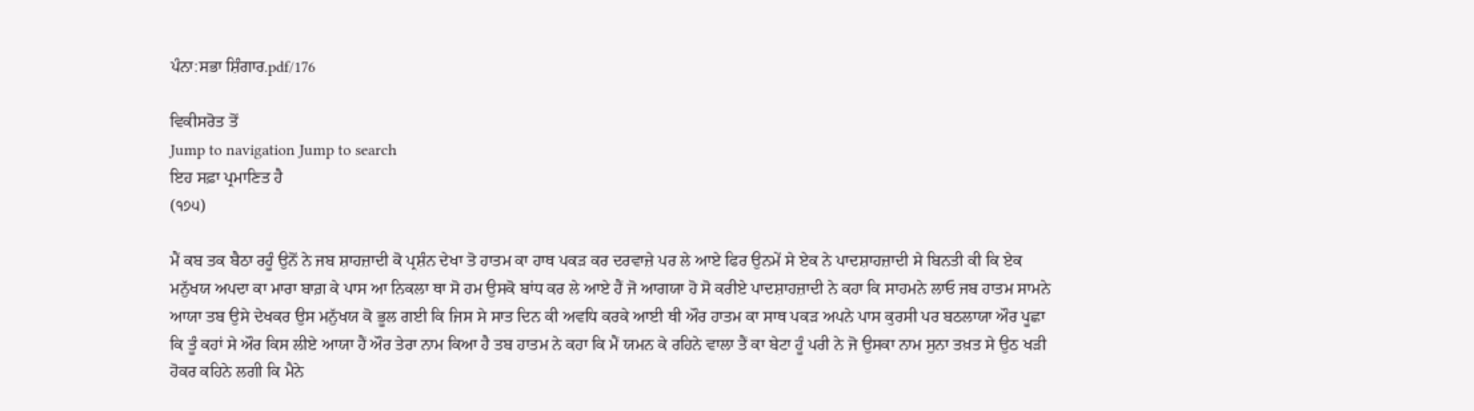ਪੰਨਾ:ਸਭਾ ਸ਼ਿੰਗਾਰ.pdf/176

ਵਿਕੀਸਰੋਤ ਤੋਂ
Jump to navigation Jump to search
ਇਹ ਸਫ਼ਾ ਪ੍ਰਮਾਣਿਤ ਹੈ
(੧੭੫)

ਮੈਂ ਕਬ ਤਕ ਬੈਠਾ ਰਹੂੰ ਉਨੋਂ ਨੇ ਜਬ ਸ਼ਾਹਜ਼ਾਦੀ ਕੋ ਪ੍ਰਸ਼ੰਨ ਦੇਖਾ ਤੋ ਹਾਤਮ ਕਾ ਹਾਥ ਪਕੜ ਕਰ ਦਰਵਾਜ਼ੇ ਪਰ ਲੇ ਆਏ ਫਿਰ ਉਨਮੇਂ ਸੇ ਏਕ ਨੇ ਪਾਦਸ਼ਾਹਜ਼ਾਦੀ ਸੇ ਬਿਨਤੀ ਕੀ ਕਿ ਏਕ ਮਨੁੱਖਯ ਅਪਦਾ ਕਾ ਮਾਰਾ ਬਾਗ਼ ਕੇ ਪਾਸ ਆ ਨਿਕਲਾ ਥਾ ਸੋ ਹਮ ਉਸਕੋ ਬਾਂਧ ਕਰ ਲੇ ਆਏ ਹੈਂ ਜੋ ਆਗਯਾ ਹੋ ਸੋ ਕਰੀਏ ਪਾਦਸ਼ਾਹਜ਼ਾਦੀ ਨੇ ਕਹਾ ਕਿ ਸਾਹਮਨੇ ਲਾਓ ਜਬ ਹਾਤਮ ਸਾਮਨੇ ਆਯਾ ਤਬ ਉਸੇ ਦੇਖਕਰ ਉਸ ਮਨੁੱਖਯ ਕੋ ਭੂਲ ਗਈ ਕਿ ਜਿਸ ਸੇ ਸਾਤ ਦਿਨ ਕੀ ਅਵਧਿ ਕਰਕੇ ਆਈ ਥੀ ਔਰ ਹਾਤਮ ਕਾ ਸਾਥ ਪਕੜ ਅਪਨੇ ਪਾਸ ਕੁਰਸੀ ਪਰ ਬਠਲਾਯਾ ਔਰ ਪੂਛਾ ਕਿ ਤੂੰ ਕਹਾਂ ਸੇ ਔਰ ਕਿਸ ਲੀਏ ਆਯਾ ਹੈਂ ਔਰ ਤੇਰਾ ਨਾਮ ਕਿਆ ਹੈ ਤਬ ਹਾਤਮ ਨੇ ਕਹਾ ਕਿ ਮੈਂ ਯਮਨ ਕੇ ਰਹਿਨੇ ਵਾਲਾ ਤੈਂ ਕਾ ਬੇਟਾ ਹੂੰ ਪਰੀ ਨੇ ਜੋ ਉਸਕਾ ਨਾਮ ਸੁਨਾ ਤਖ਼ਤ ਸੇ ਉਠ ਖੜੀ ਹੋਕਰ ਕਹਿਨੇ ਲਗੀ ਕਿ ਮੈਨੇ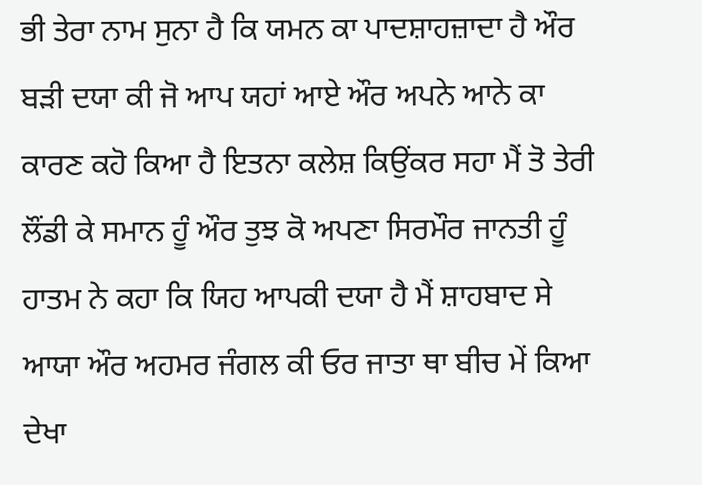ਭੀ ਤੇਰਾ ਨਾਮ ਸੁਨਾ ਹੈ ਕਿ ਯਮਨ ਕਾ ਪਾਦਸ਼ਾਹਜ਼ਾਦਾ ਹੈ ਔਰ ਬੜੀ ਦਯਾ ਕੀ ਜੋ ਆਪ ਯਹਾਂ ਆਏ ਔਰ ਅਪਨੇ ਆਨੇ ਕਾ ਕਾਰਣ ਕਹੋ ਕਿਆ ਹੈ ਇਤਨਾ ਕਲੇਸ਼ ਕਿਉਂਕਰ ਸਹਾ ਮੈਂ ਤੋ ਤੇਰੀ ਲੌਂਡੀ ਕੇ ਸਮਾਨ ਹੂੰ ਔਰ ਤੁਝ ਕੋ ਅਪਣਾ ਸਿਰਮੌਰ ਜਾਨਤੀ ਹੂੰ ਹਾਤਮ ਨੇ ਕਹਾ ਕਿ ਯਿਹ ਆਪਕੀ ਦਯਾ ਹੈ ਮੈਂ ਸ਼ਾਹਬਾਦ ਸੇ ਆਯਾ ਔਰ ਅਹਮਰ ਜੰਗਲ ਕੀ ਓਰ ਜਾਤਾ ਥਾ ਬੀਚ ਮੇਂ ਕਿਆ ਦੇਖਾ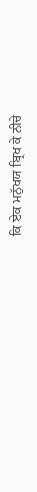ਕਿ ਏਕ ਮਨੁੱਖਯ ਬ੍ਰਿਖ ਕੇ ਨੀਚੇ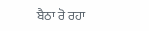ਬੈਠਾ ਰੋ ਰਹਾ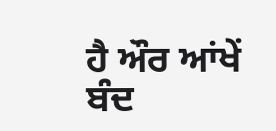ਹੈ ਔਰ ਆਂਖੇਂ ਬੰਦ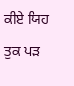ਕੀਏ ਯਿਹ ਤੁਕ ਪੜ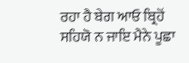ਰਹਾ ਹੈ ਬੇਗ ਆਓ ਬ੍ਰਿਹੋਂ ਸਹਿਯੋ ਨ ਜਾਇ ਮੈਨੇ ਪੂਛਾ